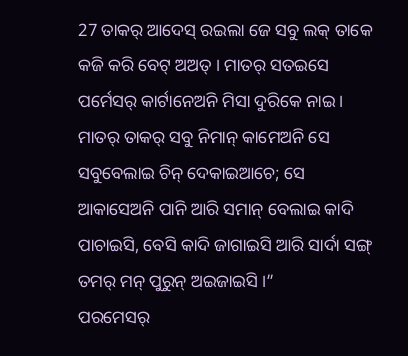27 ତାକର୍ ଆଦେସ୍ ରଇଲା ଜେ ସବୁ ଲକ୍ ତାକେ କଜି କରି ବେଟ୍ ଅଅତ୍ । ମାତର୍ ସତଇସେ ପର୍ମେସର୍ କାର୍ଟାନେଅନି ମିସା ଦୁରିକେ ନାଇ ।
ମାତର୍ ତାକର୍ ସବୁ ନିମାନ୍ କାମେଅନି ସେ ସବୁବେଲାଇ ଚିନ୍ ଦେକାଇଆଚେ; ସେ ଆକାସେଅନି ପାନି ଆରି ସମାନ୍ ବେଲାଇ କାଦି ପାଚାଇସି, ବେସି କାଦି ଜାଗାଇସି ଆରି ସାର୍ଦା ସଙ୍ଗ୍ ତମର୍ ମନ୍ ପୁରୁନ୍ ଅଇଜାଇସି ।”
ପରମେସର୍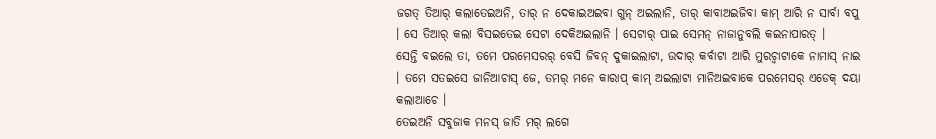ଜଗତ୍ ତିଆର୍ କଲାତେଇଅନି, ତାର୍ ନ ଦେକାଇଅଇବା ଗୁନ୍ ଅଇଲାନି, ତାର୍ କାବାଅଇଜିବା କାମ୍ ଆରି ନ ସାର୍ବା ବପୁ । ସେ ତିଆର୍ କଲା ବିସଇତେଇ ସେଟା ଦେକିଅଇଲାନି । ସେଟାର୍ ପାଇ ସେମନ୍ ନାଜାନୁବଲି କଇନାପାରତ୍ ।
ସେନ୍ତି ବଇଲେ ତା, ତମେ ପରମେସରର୍ ବେସି ଜିବନ୍ ଦୁକାଇଲାଟା, ଉଦାର୍ କର୍ବାଟା ଆରି ମୁରଚ୍ବାଟାକେ ନାମାସ୍ ନାଇ । ତମେ ସତଇସେ ଜାନିଆଚାସ୍ ଜେ, ତମର୍ ମନେ କାରାପ୍ କାମ୍ ଅଇଲାଟା ମାନିଅଇବାକେ ପରମେସର୍ ଏଡେକ୍ ଦୟା କଲାଆଚେ ।
ତେଇଅନି ସବୁଜାକ ମନସ୍ ଜାତି ମର୍ ଲଗେ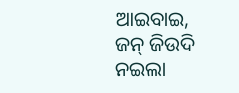ଆଇବାଇ, ଜନ୍ ଜିଉଦି ନଇଲା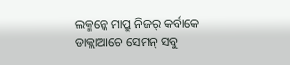ଲକ୍ମନ୍କେ ମାପ୍ରୁ ନିଜର୍ କର୍ବାକେ ଡାକ୍ଲାଆଚେ ସେମନ୍ ସବୁ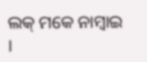ଲକ୍ ମକେ ନାମ୍ବାଇ ।